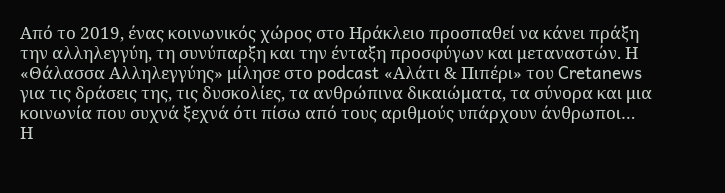Από το 2019, ένας κοινωνικός χώρος στο Ηράκλειο προσπαθεί να κάνει πράξη την αλληλεγγύη, τη συνύπαρξη και την ένταξη προσφύγων και μεταναστών. Η «Θάλασσα Αλληλεγγύης» μίλησε στο podcast «Αλάτι & Πιπέρι» του Cretanews για τις δράσεις της, τις δυσκολίες, τα ανθρώπινα δικαιώματα, τα σύνορα και μια κοινωνία που συχνά ξεχνά ότι πίσω από τους αριθμούς υπάρχουν άνθρωποι…
Η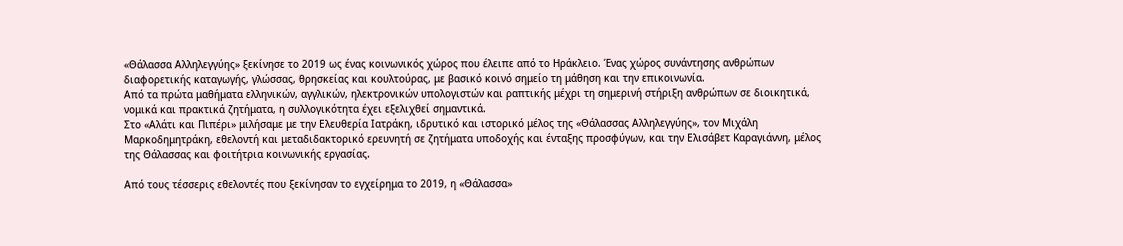«Θάλασσα Αλληλεγγύης» ξεκίνησε το 2019 ως ένας κοινωνικός χώρος που έλειπε από το Ηράκλειο. Ένας χώρος συνάντησης ανθρώπων διαφορετικής καταγωγής, γλώσσας, θρησκείας και κουλτούρας, με βασικό κοινό σημείο τη μάθηση και την επικοινωνία.
Από τα πρώτα μαθήματα ελληνικών, αγγλικών, ηλεκτρονικών υπολογιστών και ραπτικής μέχρι τη σημερινή στήριξη ανθρώπων σε διοικητικά, νομικά και πρακτικά ζητήματα, η συλλογικότητα έχει εξελιχθεί σημαντικά.
Στο «Αλάτι και Πιπέρι» μιλήσαμε με την Ελευθερία Ιατράκη, ιδρυτικό και ιστορικό μέλος της «Θάλασσας Αλληλεγγύης», τον Μιχάλη Μαρκοδημητράκη, εθελοντή και μεταδιδακτορικό ερευνητή σε ζητήματα υποδοχής και ένταξης προσφύγων, και την Ελισάβετ Καραγιάννη, μέλος της Θάλασσας και φοιτήτρια κοινωνικής εργασίας.

Από τους τέσσερις εθελοντές που ξεκίνησαν το εγχείρημα το 2019, η «Θάλασσα»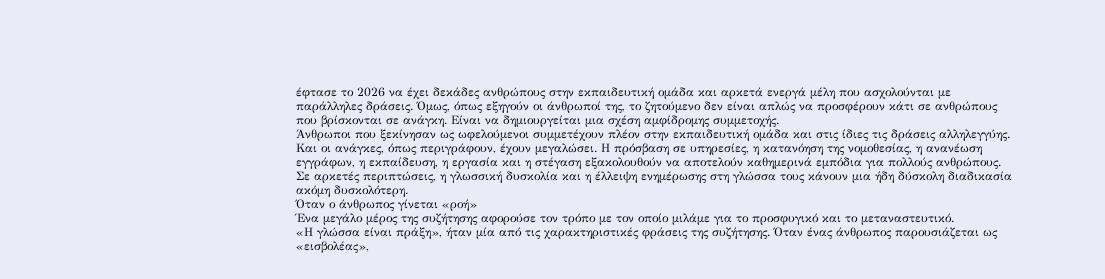έφτασε το 2026 να έχει δεκάδες ανθρώπους στην εκπαιδευτική ομάδα και αρκετά ενεργά μέλη που ασχολούνται με παράλληλες δράσεις. Όμως, όπως εξηγούν οι άνθρωποί της, το ζητούμενο δεν είναι απλώς να προσφέρουν κάτι σε ανθρώπους που βρίσκονται σε ανάγκη. Είναι να δημιουργείται μια σχέση αμφίδρομης συμμετοχής.
Άνθρωποι που ξεκίνησαν ως ωφελούμενοι συμμετέχουν πλέον στην εκπαιδευτική ομάδα και στις ίδιες τις δράσεις αλληλεγγύης.
Και οι ανάγκες, όπως περιγράφουν, έχουν μεγαλώσει. Η πρόσβαση σε υπηρεσίες, η κατανόηση της νομοθεσίας, η ανανέωση εγγράφων, η εκπαίδευση, η εργασία και η στέγαση εξακολουθούν να αποτελούν καθημερινά εμπόδια για πολλούς ανθρώπους.
Σε αρκετές περιπτώσεις, η γλωσσική δυσκολία και η έλλειψη ενημέρωσης στη γλώσσα τους κάνουν μια ήδη δύσκολη διαδικασία ακόμη δυσκολότερη.
Όταν ο άνθρωπος γίνεται «ροή»
Ένα μεγάλο μέρος της συζήτησης αφορούσε τον τρόπο με τον οποίο μιλάμε για το προσφυγικό και το μεταναστευτικό.
«Η γλώσσα είναι πράξη», ήταν μία από τις χαρακτηριστικές φράσεις της συζήτησης. Όταν ένας άνθρωπος παρουσιάζεται ως «εισβολέας»,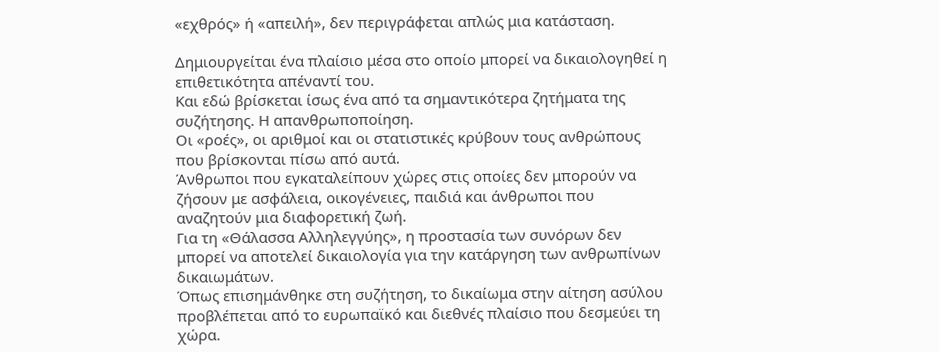«εχθρός» ή «απειλή», δεν περιγράφεται απλώς μια κατάσταση.

Δημιουργείται ένα πλαίσιο μέσα στο οποίο μπορεί να δικαιολογηθεί η επιθετικότητα απέναντί του.
Και εδώ βρίσκεται ίσως ένα από τα σημαντικότερα ζητήματα της συζήτησης. Η απανθρωποποίηση.
Οι «ροές», οι αριθμοί και οι στατιστικές κρύβουν τους ανθρώπους που βρίσκονται πίσω από αυτά.
Άνθρωποι που εγκαταλείπουν χώρες στις οποίες δεν μπορούν να ζήσουν με ασφάλεια, οικογένειες, παιδιά και άνθρωποι που αναζητούν μια διαφορετική ζωή.
Για τη «Θάλασσα Αλληλεγγύης», η προστασία των συνόρων δεν μπορεί να αποτελεί δικαιολογία για την κατάργηση των ανθρωπίνων δικαιωμάτων.
Όπως επισημάνθηκε στη συζήτηση, το δικαίωμα στην αίτηση ασύλου προβλέπεται από το ευρωπαϊκό και διεθνές πλαίσιο που δεσμεύει τη χώρα.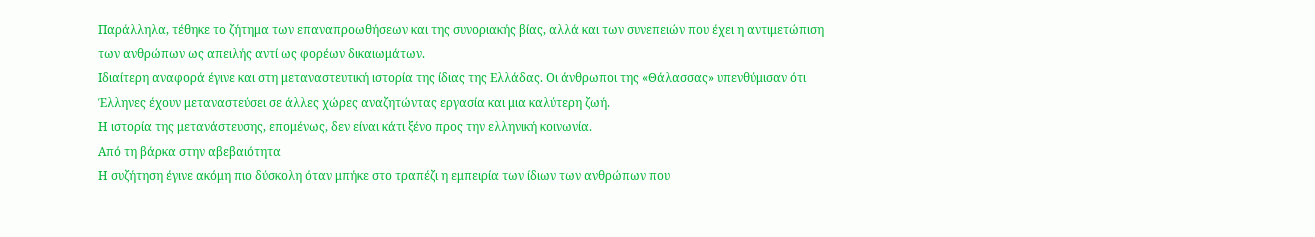Παράλληλα, τέθηκε το ζήτημα των επαναπροωθήσεων και της συνοριακής βίας, αλλά και των συνεπειών που έχει η αντιμετώπιση των ανθρώπων ως απειλής αντί ως φορέων δικαιωμάτων.
Ιδιαίτερη αναφορά έγινε και στη μεταναστευτική ιστορία της ίδιας της Ελλάδας. Οι άνθρωποι της «Θάλασσας» υπενθύμισαν ότι Έλληνες έχουν μεταναστεύσει σε άλλες χώρες αναζητώντας εργασία και μια καλύτερη ζωή.
Η ιστορία της μετανάστευσης, επομένως, δεν είναι κάτι ξένο προς την ελληνική κοινωνία.
Από τη βάρκα στην αβεβαιότητα
Η συζήτηση έγινε ακόμη πιο δύσκολη όταν μπήκε στο τραπέζι η εμπειρία των ίδιων των ανθρώπων που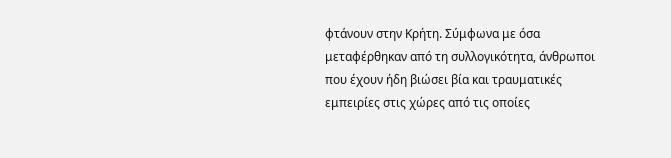φτάνουν στην Κρήτη. Σύμφωνα με όσα μεταφέρθηκαν από τη συλλογικότητα, άνθρωποι που έχουν ήδη βιώσει βία και τραυματικές εμπειρίες στις χώρες από τις οποίες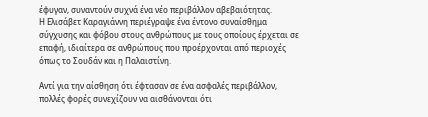έφυγαν, συναντούν συχνά ένα νέο περιβάλλον αβεβαιότητας.
Η Ελισάβετ Καραγιάννη περιέγραψε ένα έντονο συναίσθημα σύγχυσης και φόβου στους ανθρώπους με τους οποίους έρχεται σε επαφή, ιδιαίτερα σε ανθρώπους που προέρχονται από περιοχές όπως το Σουδάν και η Παλαιστίνη.

Αντί για την αίσθηση ότι έφτασαν σε ένα ασφαλές περιβάλλον, πολλές φορές συνεχίζουν να αισθάνονται ότι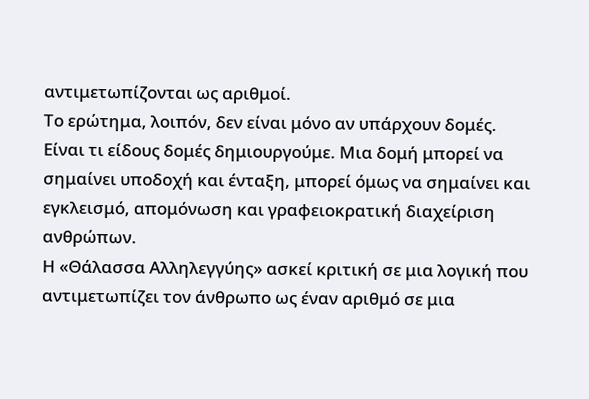αντιμετωπίζονται ως αριθμοί.
Το ερώτημα, λοιπόν, δεν είναι μόνο αν υπάρχουν δομές. Είναι τι είδους δομές δημιουργούμε. Μια δομή μπορεί να σημαίνει υποδοχή και ένταξη, μπορεί όμως να σημαίνει και εγκλεισμό, απομόνωση και γραφειοκρατική διαχείριση ανθρώπων.
Η «Θάλασσα Αλληλεγγύης» ασκεί κριτική σε μια λογική που αντιμετωπίζει τον άνθρωπο ως έναν αριθμό σε μια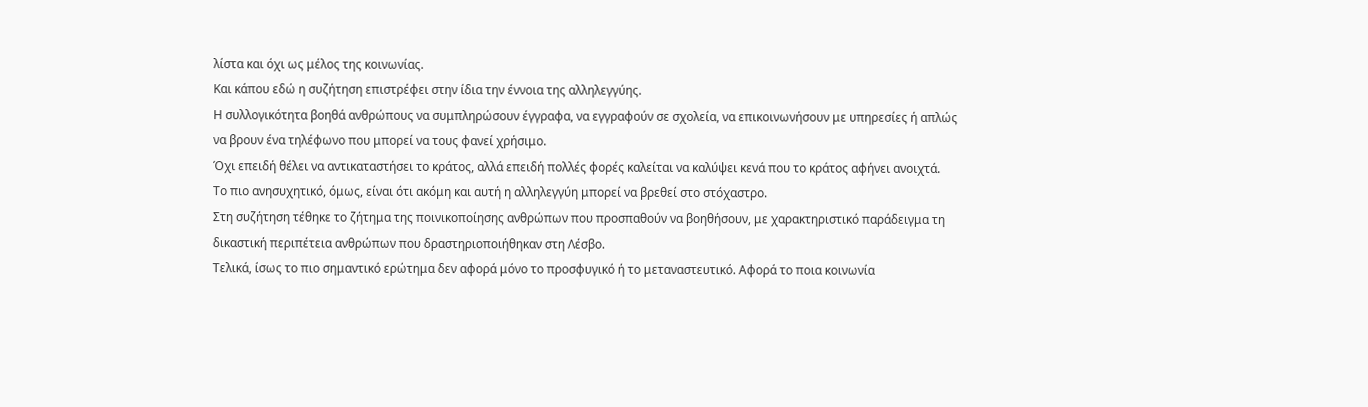λίστα και όχι ως μέλος της κοινωνίας.
Και κάπου εδώ η συζήτηση επιστρέφει στην ίδια την έννοια της αλληλεγγύης.
Η συλλογικότητα βοηθά ανθρώπους να συμπληρώσουν έγγραφα, να εγγραφούν σε σχολεία, να επικοινωνήσουν με υπηρεσίες ή απλώς να βρουν ένα τηλέφωνο που μπορεί να τους φανεί χρήσιμο.
Όχι επειδή θέλει να αντικαταστήσει το κράτος, αλλά επειδή πολλές φορές καλείται να καλύψει κενά που το κράτος αφήνει ανοιχτά.
Το πιο ανησυχητικό, όμως, είναι ότι ακόμη και αυτή η αλληλεγγύη μπορεί να βρεθεί στο στόχαστρο.
Στη συζήτηση τέθηκε το ζήτημα της ποινικοποίησης ανθρώπων που προσπαθούν να βοηθήσουν, με χαρακτηριστικό παράδειγμα τη δικαστική περιπέτεια ανθρώπων που δραστηριοποιήθηκαν στη Λέσβο.
Τελικά, ίσως το πιο σημαντικό ερώτημα δεν αφορά μόνο το προσφυγικό ή το μεταναστευτικό. Αφορά το ποια κοινωνία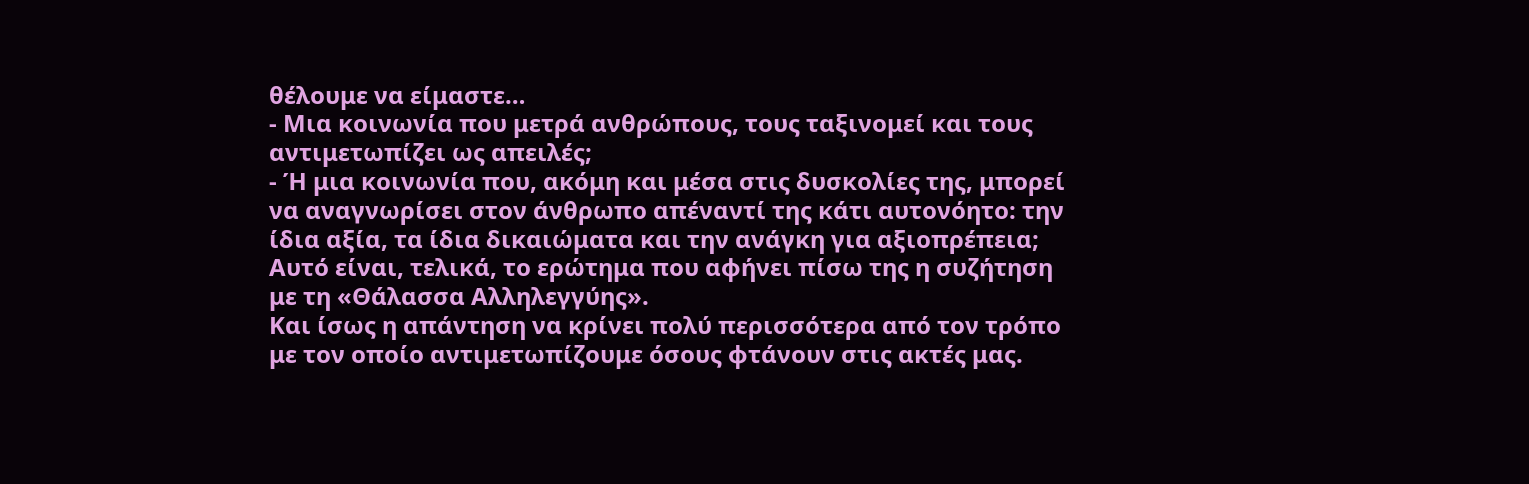θέλουμε να είμαστε…
- Μια κοινωνία που μετρά ανθρώπους, τους ταξινομεί και τους αντιμετωπίζει ως απειλές;
- Ή μια κοινωνία που, ακόμη και μέσα στις δυσκολίες της, μπορεί να αναγνωρίσει στον άνθρωπο απέναντί της κάτι αυτονόητο: την ίδια αξία, τα ίδια δικαιώματα και την ανάγκη για αξιοπρέπεια;
Αυτό είναι, τελικά, το ερώτημα που αφήνει πίσω της η συζήτηση με τη «Θάλασσα Αλληλεγγύης».
Και ίσως η απάντηση να κρίνει πολύ περισσότερα από τον τρόπο με τον οποίο αντιμετωπίζουμε όσους φτάνουν στις ακτές μας.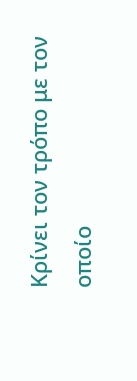Κρίνει τον τρόπο με τον οποίο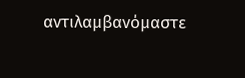αντιλαμβανόμαστε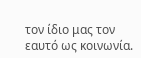τον ίδιο μας τον εαυτό ως κοινωνία.